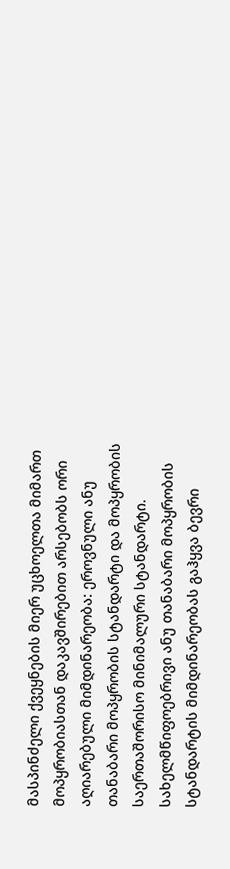მასპინძელი ქვეყნების მიერ უცხოელთა მიმართ მოპყრობიასთან დაკავშირებით არსებობს ორი აღიარებული მიმდინარეობა: ეროვნული ანუ თანაბარი მოპყრობის სტანდარტი და მოპყრობის საერთაშორისო მინიმალური სტანდარტი. სახელმწიფოებრივი ანუ თანაბარი მოპყრობის სტანდარტის მიმდინარეობას გაჰყვა ბევრი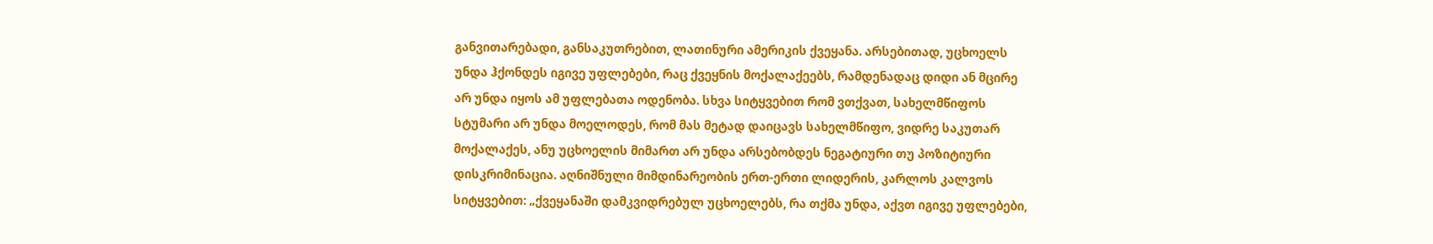განვითარებადი, განსაკუთრებით, ლათინური ამერიკის ქვეყანა. არსებითად, უცხოელს უნდა ჰქონდეს იგივე უფლებები, რაც ქვეყნის მოქალაქეებს, რამდენადაც დიდი ან მცირე არ უნდა იყოს ამ უფლებათა ოდენობა. სხვა სიტყვებით რომ ვთქვათ, სახელმწიფოს სტუმარი არ უნდა მოელოდეს, რომ მას მეტად დაიცავს სახელმწიფო, ვიდრე საკუთარ მოქალაქეს, ანუ უცხოელის მიმართ არ უნდა არსებობდეს ნეგატიური თუ პოზიტიური დისკრიმინაცია. აღნიშნული მიმდინარეობის ერთ-ერთი ლიდერის, კარლოს კალვოს სიტყვებით: „ქვეყანაში დამკვიდრებულ უცხოელებს, რა თქმა უნდა, აქვთ იგივე უფლებები,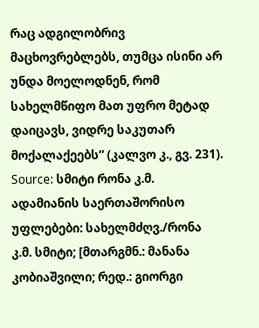რაც ადგილობრივ მაცხოვრებლებს, თუმცა ისინი არ უნდა მოელოდნენ, რომ სახელმწიფო მათ უფრო მეტად დაიცავს, ვიდრე საკუთარ მოქალაქეებს” (კალვო კ., გვ. 231).
Source: სმიტი რონა კ.მ. ადამიანის საერთაშორისო უფლებები: სახელმძღვ./რონა კ.მ. სმიტი; [მთარგმნ.: მანანა კობიაშვილი; რედ.: გიორგი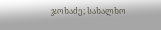ჯოხაძე; სახალხო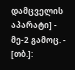დამცველის აპარატი] - მე-2 გამოც. - [თბ.]: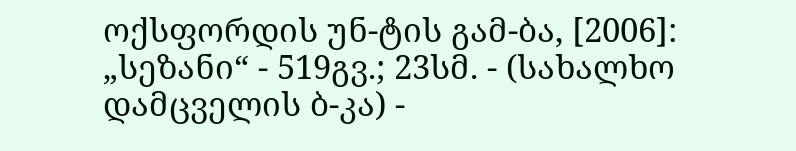ოქსფორდის უნ-ტის გამ-ბა, [2006]: „სეზანი“ - 519გვ.; 23სმ. - (სახალხო დამცველის ბ-კა) -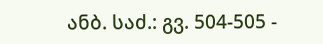ანბ. საძ.: გვ. 504-505 -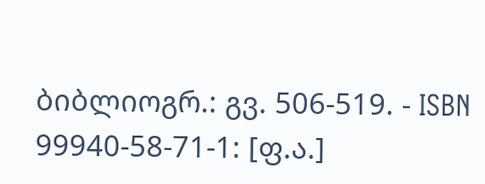ბიბლიოგრ.: გვ. 506-519. - ISBN 99940-58-71-1: [ფ.ა.]